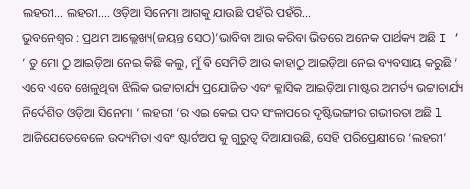ଲହରୀ… ଲହରୀ…. ଓଡ଼ିଆ ସିନେମା ଆଗକୁ ଯାଉଛି ପହଁରି ପହଁରି…
ଭୁବନେଶ୍ୱର : ପ୍ରଥମ ଆଲ୍ଲେଖ୍ୟ(ଜୟନ୍ତ ସେଠ)’ଭାବିବା ଆଉ କରିବା ଭିତରେ ଅନେକ ପାର୍ଥକ୍ୟ ଅଛି I ‘
‘ ତୁ ମୋ ଠୁ ଆଇଡ଼ିଆ ନେଇ କିଛି କଲୁ, ମୁଁ ଵି ସେମିତି ଆଉ କାହାଠୁ ଆଇଡ଼ିଆ ନେଇ ବ୍ୟବସାୟ କରୁଛି ‘
ଏବେ ଏବେ ଖେଳୁଥିବା ଝିଲିକ ଭଟ୍ଟାଚାର୍ଯ୍ୟ ପ୍ରଯୋଜିତ ଏବଂ କ୍ଳାସିକ ଆଇଡ଼ିଆ ମାଷ୍ଟର ଅମର୍ତ୍ୟ ଭଟ୍ଟାଚାର୍ଯ୍ୟ ନିର୍ଦେଶିତ ଓଡ଼ିଆ ସିନେମା ‘ ଲହରୀ ‘ର ଏଇ କେଇ ପଦ ସଂଳାପରେ ଦୃଷ୍ଟିଭଙ୍ଗୀର ଗଭୀରତା ଅଛି l ଆଜିଯେତେବେଳେ ଉଦ୍ୟମିତା ଏବଂ ଷ୍ଟାର୍ଟଅପ କୁ ଗୁରୁତ୍ୱ ଦିଆଯାଉଛି, ସେହି ପରିପ୍ରେକ୍ଷୀରେ ‘ଲହରୀ’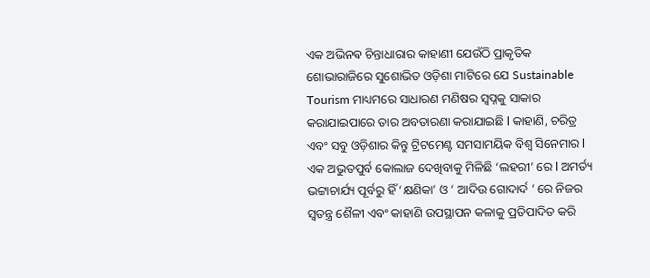ଏକ ଅଭିନଵ ଚିନ୍ତାଧାରାର କାହାଣୀ ଯେଉଁଠି ପ୍ରାକୃତିକ ଶୋଭାରାଜିରେ ସୁଶୋଭିତ ଓଡ଼ିଶା ମାଟିରେ ଯେ Sustainable Tourism ମାଧ୍ୟମରେ ସାଧାରଣ ମଣିଷର ସ୍ବପ୍ନକୁ ସାକାର କରାଯାଇପାରେ ତାର ଅବତାରଣା କରାଯାଇଛି l କାହାଣି, ଚରିତ୍ର ଏବଂ ସବୁ ଓଡ଼ିଶାର କିନ୍ତୁ ଟ୍ରିଟମେଣ୍ଟ ସମସାମୟିକ ବିଶ୍ୱ ସିନେମାର l ଏକ ଅଭୁତପୁର୍ବ କୋଲାଜ ଦେଖିବାକୁ ମିଳିଛି ‘ଲହରୀ’ ରେ l ଅମର୍ତ୍ୟ ଭଟ୍ଟାଚାର୍ଯ୍ୟ ପୂର୍ବରୁ ହିଁ ‘କ୍ଷଣିକା’ ଓ ‘ ଆଦିଉ ଗୋଦାର୍ଦ ‘ ରେ ନିଜର ସ୍ୱତନ୍ତ୍ର ଶୈଳୀ ଏବଂ କାହାଣି ଉପସ୍ଥାପନ କଳାକୁ ପ୍ରତିପାଦିତ କରି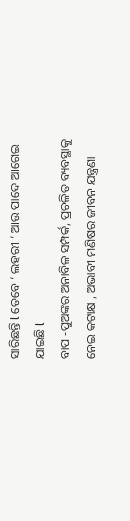ସାରିଛନ୍ତି l ତେବେ ‘ ଲହରୀ ‘ ଆଉ ପାଦେ ଆଗେଇ ଯାଇଛି l
ବାପ -ପୁଅଙ୍କର ଅନାବିଳ ସମ୍ପର୍କ, ପ୍ରଚଳିତ ବ୍ୟବସ୍ଥାକୁ ନେଇ କଟାକ୍ଷ , ଅଭାବୀ ମଣିଷର ଜୀବନ ଯନ୍ତ୍ରଣା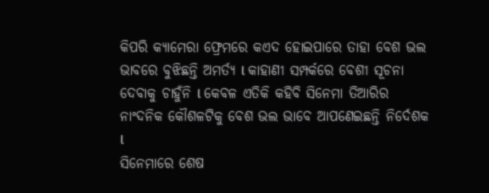କିପରି କ୍ୟାମେରା ଫ୍ରେମରେ କଏଦ ହୋଇପାରେ ତାହା ବେଶ ଭଲ ଭାବରେ ବୁଝିଛନ୍ତି ଅମର୍ତ୍ୟ l କାହାଣୀ ସମ୍ପର୍କରେ ବେଶୀ ସୂଚନା ଦେବାକୁ ଚାହୁଁନି l କେବଳ ଏତିକି କହିବି ସିନେମା ତିଆରିର ନାଂଦନିକ କୌଶଳଟିକୁ ବେଶ ଭଲ ଭାବେ ଆପଣେଇଛନ୍ତି ନିର୍ଦେଶକ l
ସିନେମାରେ ଶେଷ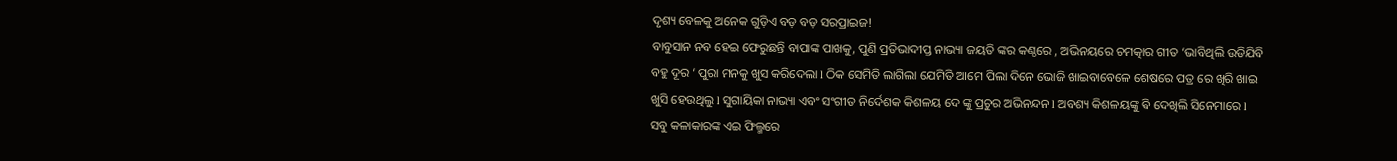ଦୃଶ୍ୟ ବେଳକୁ ଅନେକ ଗୁଡ଼ିଏ ବଡ଼ ବଡ଼ ସରପ୍ରାଇଜ!
ବାବୁସାନ ନବ ହେଇ ଫେରୁଛନ୍ତି ବାପାଙ୍କ ପାଖକୁ, ପୁଣି ପ୍ରତିଭାଦୀପ୍ତ ନାଭ୍ୟା ଜୟତି ଙ୍କର କଣ୍ଠରେ , ଅଭିନୟରେ ଚମତ୍କାର ଗୀତ ‘ଭାବିଥିଲି ଉଡିଯିବି ବହୁ ଦୂର ‘ ପୁରା ମନକୁ ଖୁସ କରିଦେଲା l ଠିକ ସେମିତି ଲାଗିଲା ଯେମିତି ଆମେ ପିଲା ଦିନେ ଭୋଜି ଖାଇବାବେଳେ ଶେଷରେ ପତ୍ର ରେ ଖିରି ଖାଇ ଖୁସି ହେଉଥିଲୁ l ସୁଗାୟିକା ନାଭ୍ୟା ଏବଂ ସଂଗୀତ ନିର୍ଦେଶକ କିଶଳୟ ଦେ ଙ୍କୁ ପ୍ରଚୁର ଅଭିନନ୍ଦନ l ଅବଶ୍ୟ କିଶଳୟଙ୍କୁ ଵି ଦେଖିଲି ସିନେମାରେ l
ସବୁ କଳାକାରଙ୍କ ଏଇ ଫିଲ୍ମରେ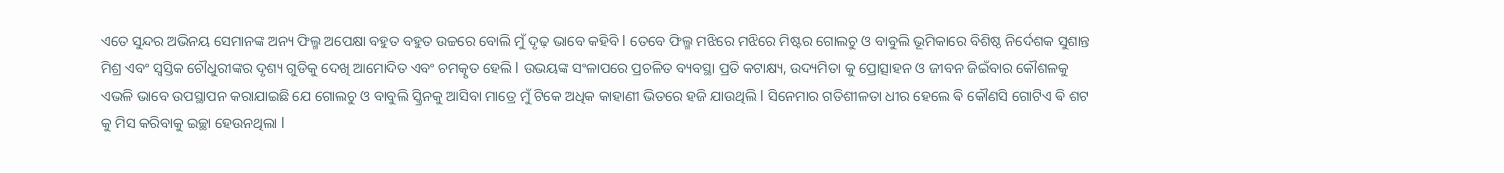ଏତେ ସୁନ୍ଦର ଅଭିନୟ ସେମାନଙ୍କ ଅନ୍ୟ ଫିଲ୍ମ ଅପେକ୍ଷା ବହୁତ ବହୁତ ଉଚ୍ଚରେ ବୋଲି ମୁଁ ଦୃଢ଼ ଭାବେ କହିବି l ତେବେ ଫିଲ୍ମ ମଝିରେ ମଝିରେ ମିଷ୍ଟର ଗୋଲଚୁ ଓ ବାବୁଲି ଭୂମିକାରେ ବିଶିଷ୍ଠ ନିର୍ଦେଶକ ସୁଶାନ୍ତ ମିଶ୍ର ଏବଂ ସ୍ୱସ୍ତିକ ଚୌଧୁରୀଙ୍କର ଦୃଶ୍ୟ ଗୁଡିକୁ ଦେଖି ଆମୋଦିତ ଏବଂ ଚମତ୍କୃତ ହେଲି l ଉଭୟଙ୍କ ସଂଳାପରେ ପ୍ରଚଳିତ ବ୍ୟବସ୍ଥା ପ୍ରତି କଟାକ୍ଷ୍ୟ, ଉଦ୍ୟମିତା କୁ ପ୍ରୋତ୍ସାହନ ଓ ଜୀବନ ଜିଇଁବାର କୌଶଳକୁ ଏଭଳି ଭାବେ ଉପସ୍ଥାପନ କରାଯାଇଛି ଯେ ଗୋଲଚୁ ଓ ବାବୁଲି ସ୍କ୍ରିନକୁ ଆସିବା ମାତ୍ରେ ମୁଁ ଟିକେ ଅଧିକ କାହାଣୀ ଭିତରେ ହଜି ଯାଉଥିଲି l ସିନେମାର ଗତିଶୀଳତା ଧୀର ହେଲେ ଵି କୌଣସି ଗୋଟିଏ ଵି ଶଟ କୁ ମିସ କରିବାକୁ ଇଚ୍ଛା ହେଉନଥିଲା l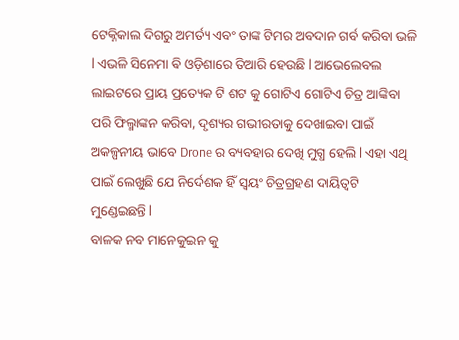ଟେକ୍ନିକାଲ ଦିଗରୁ ଅମର୍ତ୍ୟ ଏବଂ ତାଙ୍କ ଟିମର ଅବଦାନ ଗର୍ବ କରିବା ଭଳି l ଏଭଳି ସିନେମା ଵି ଓଡ଼ିଶାରେ ତିଆରି ହେଉଛି l ଆଭେଲେବଲ ଲାଇଟରେ ପ୍ରାୟ ପ୍ରତ୍ୟେକ ଟି ଶଟ କୁ ଗୋଟିଏ ଗୋଟିଏ ଚିତ୍ର ଆଙ୍କିବା ପରି ଫିଲ୍ମାଙ୍କନ କରିବା, ଦୃଶ୍ୟର ଗଭୀରତାକୁ ଦେଖାଇବା ପାଇଁ ଅକଳ୍ପନୀୟ ଭାବେ Drone ର ବ୍ୟବହାର ଦେଖି ମୁଗ୍ଧ ହେଲି l ଏହା ଏଥି ପାଇଁ ଲେଖୁଛି ଯେ ନିର୍ଦେଶକ ହିଁ ସ୍ୱୟଂ ଚିତ୍ରଗ୍ରହଣ ଦାୟିତ୍ୱଟି ମୁଣ୍ଡେଇଛନ୍ତି l
ବାଳକ ନବ ମାନେକୁଇନ କୁ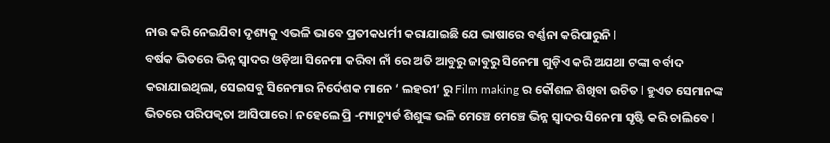ନାଉ କରି ନେଇଯିବା ଦୃଶ୍ୟକୁ ଏଭଳି ଭାବେ ପ୍ରତୀକଧର୍ମୀ କରାଯାଇଛି ଯେ ଭାଷାରେ ବର୍ଣ୍ଣନା କରିପାରୁନି l
ବର୍ଷକ ଭିତରେ ଭିନ୍ନ ସ୍ୱାଦର ଓଡ଼ିଆ ସିନେମା କରିବା ନାଁ ରେ ଅତି ଆବୁରୁ ଜାବୁରୁ ସିନେମା ଗୁଡ଼ିଏ କରି ଅଯଥା ଟଙ୍କା ବର୍ବାଦ କରାଯାଇଥିଲା, ସେଇସବୁ ସିନେମାର ନିର୍ଦେଶକ ମାନେ ‘ ଲହରୀ’ ରୁ Film making ର କୌଶଳ ଶିଖିବା ଉଚିତ l ହୁଏତ ସେମାନଙ୍କ ଭିତରେ ପରିପକ୍ଵତା ଆସିପାରେ l ନହେଲେ ପ୍ରି -ମ୍ୟାଚ୍ୟୁର୍ଡ ଶିଶୁଙ୍କ ଭଳି ମେଞ୍ଚେ ମେଞ୍ଚେ ଭିନ୍ନ ସ୍ୱାଦର ସିନେମା ସୃଷ୍ଟି କରି ଚାଲିବେ l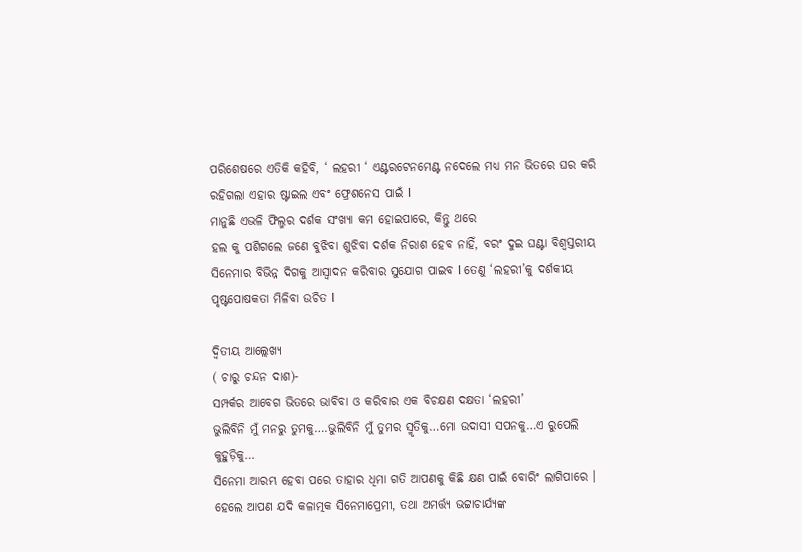ପରିଶେଷରେ ଏତିକି କହିବି, ‘ ଲହରୀ ‘ ଏଣ୍ଟରଟେନମେଣ୍ଟ ନଦେଲେ ମଧ୍ୟ ମନ ଭିତରେ ଘର କରି ରହିଗଲା ଏହାର ଷ୍ଟାଇଲ ଏବଂ ଫ୍ରେଶନେସ ପାଇଁ l
ମାନୁଛି ଏଭଳି ଫିଲ୍ମର ଦର୍ଶକ ସଂଖ୍ୟା କମ ହୋଇପାରେ, କିନ୍ତୁ ଥରେ
ହଲ କୁ ପଶିଗଲେ ଜଣେ ବୁଝିବା ଶୁଝିବା ଦର୍ଶକ ନିରାଶ ହେବ ନାହିଁ, ବରଂ ଦୁଇ ଘଣ୍ଟା ବିଶ୍ୱସ୍ତରୀୟ ସିନେମାର ବିଭିନ୍ନ ଦିଗକୁ ଆସ୍ୱାଦନ କରିବାର ସୁଯୋଗ ପାଇବ l ତେଣୁ ‘ଲହରୀ’କୁ ଦର୍ଶକୀୟ ପୃଷ୍ଟପୋଷକତା ମିଳିବା ଉଚିତ l

ଦ୍ୱିତୀୟ ଆଲ୍ଲେଖ୍ୟ
( ଚାରୁ ଚନ୍ଦନ ଦାଶ)-
ସମ୍ପର୍କର ଆବେଗ ଭିତରେ ଭାବିବା ଓ କରିବାର ଏକ ବିଚକ୍ଷଣ ଦକ୍ଷତା ‘ଲହରୀ’
ଭୁଲିବିନି ମୁଁ ମନରୁ ତୁମକୁ….ଭୁଲିବିନି ମୁଁ ତୁମର ସ୍ମୃତିକୁ…ମୋ ଉଦାସୀ ସପନକୁ…ଏ ରୁପେଲି କୁହୁଡ଼ିକୁ…
ସିନେମା ଆରମ୍ଭ ହେବା ପରେ ତାହାର ଧିମା ଗତି ଆପଣକୁ କିଛି କ୍ଷଣ ପାଇଁ ବୋରିଂ ଲାଗିପାରେ । ହେଲେ ଆପଣ ଯଦି କଳାତ୍ମକ ସିନେମାପ୍ରେମୀ, ତଥା ଅମର୍ତ୍ତ୍ୟ ଭଟ୍ଟାଚାର୍ଯ୍ୟଙ୍କ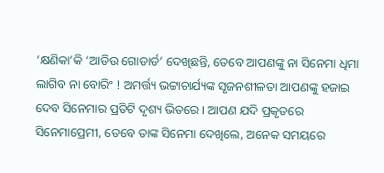‘କ୍ଷଣିକା’କି ‘ଆଡିଉ ଗୋଡାର୍ଡ’ ଦେଖିଛନ୍ତି, ତେବେ ଆପଣଙ୍କୁ ନା ସିନେମା ଧିମା ଲାଗିବ ନା ବୋରିଂ ! ଅମର୍ତ୍ତ୍ୟ ଭଟ୍ଟାଚାର୍ଯ୍ୟଙ୍କ ସୃଜନଶୀଳତା ଆପଣଙ୍କୁ ହଜାଇ ଦେବ ସିନେମାର ପ୍ରତିଟି ଦୃଶ୍ୟ ଭିତରେ । ଆପଣ ଯଦି ପ୍ରକୃତରେ ସିନେମାପ୍ରେମୀ, ତେବେ ତାଙ୍କ ସିନେମା ଦେଖିଲେ, ଅନେକ ସମୟରେ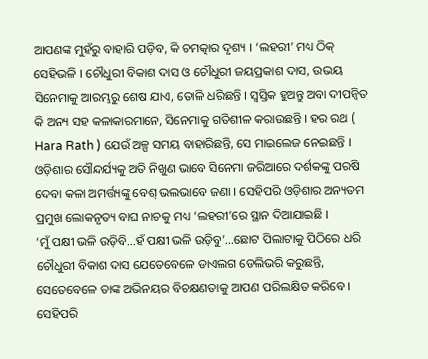ଆପଣଙ୍କ ମୁହଁରୁ ବାହାରି ପଡ଼ିବ, କି ଚମତ୍କାର ଦୃଶ୍ୟ । ‘ଲହରୀ’ ମଧ୍ୟ ଠିକ୍ ସେହିଭଳି । ଚୌଧୁରୀ ବିକାଶ ଦାସ ଓ ଚୌଧୁରୀ ଜୟପ୍ରକାଶ ଦାସ, ଉଭୟ ସିନେମାକୁ ଆରମ୍ଭରୁ ଶେଷ ଯାଏ, ତୋଳି ଧରିଛନ୍ତି । ସ୍ବସ୍ତିକ ହୁଅନ୍ତୁ ଅବା ଦୀପନ୍ବିତ କି ଅନ୍ୟ ସହ କଳାକାରମାନେ, ସିନେମାକୁ ଗତିଶୀଳ କରାଉଛନ୍ତି । ହର ରଥ ( Hara Rath ) ଯେଉଁ ଅଳ୍ପ ସମୟ ବାହାରିଛନ୍ତି, ସେ ମାଇଲେଜ ନେଇଛନ୍ତି । ଓଡ଼ିଶାର ସୌନ୍ଦର୍ଯ୍ୟକୁ ଅତି ନିଖୁଣ ଭାବେ ସିନେମା ଜରିଆରେ ଦର୍ଶକଙ୍କୁ ପରଷି ଦେବା କଳା ଅମର୍ତ୍ତ୍ୟଙ୍କୁ ବେଶ୍ ଭଲଭାବେ ଜଣା । ସେହିପରି ଓଡ଼ିଶାର ଅନ୍ୟତମ ପ୍ରମୁଖ ଲୋକନୃତ୍ୟ ବାଘ ନାଚକୁ ମଧ୍ୟ ‘ଲହରୀ’ରେ ସ୍ଥାନ ଦିଆଯାଇଛି ।
‘ମୁଁ ପକ୍ଷୀ ଭଳି ଉଡ଼ିବି…ହଁ ପକ୍ଷୀ ଭଳି ଉଡ଼ିବୁ’…ଛୋଟ ପିଲାଟାକୁ ପିଠିରେ ଧରି ଚୌଧୁରୀ ବିକାଶ ଦାସ ଯେତେବେଳେ ଡାଏଲଗ ଡେଲିଭରି କରୁଛନ୍ତି, ସେତେବେଳେ ତାଙ୍କ ଅଭିନୟର ବିଚକ୍ଷଣତାକୁ ଆପଣ ପରିଲକ୍ଷିତ କରିବେ । ସେହିପରି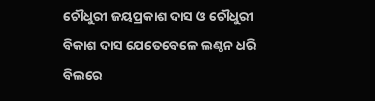ଚୌଧୁରୀ ଜୟପ୍ରକାଶ ଦାସ ଓ ଚୌଧୁରୀ ବିକାଶ ଦାସ ଯେତେବେଳେ ଲଣ୍ଠନ ଧରି ବିଲରେ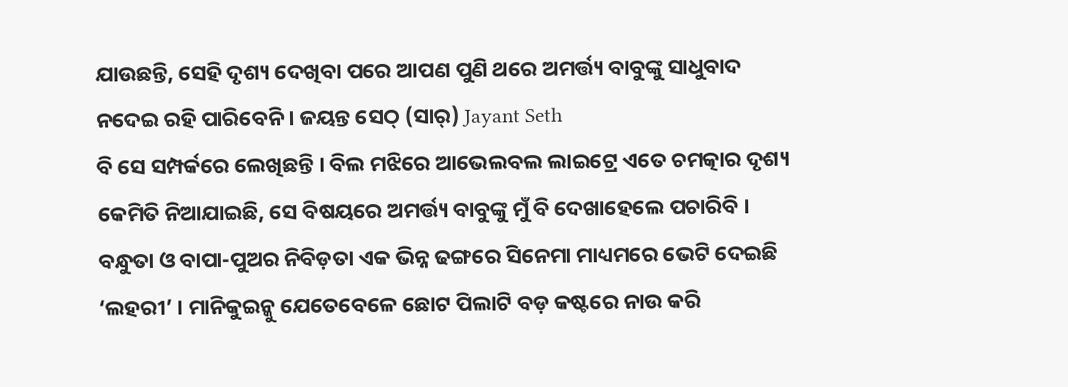ଯାଉଛନ୍ତି, ସେହି ଦୃଶ୍ୟ ଦେଖିବା ପରେ ଆପଣ ପୁଣି ଥରେ ଅମର୍ତ୍ତ୍ୟ ବାବୁଙ୍କୁ ସାଧୁବାଦ ନଦେଇ ରହି ପାରିବେନି । ଜୟନ୍ତ ସେଠ୍ (ସାର୍) Jayant Seth
ବି ସେ ସମ୍ପର୍କରେ ଲେଖିଛନ୍ତି । ବିଲ ମଝିରେ ଆଭେଲବଲ ଲାଇଟ୍ରେ ଏତେ ଚମତ୍କାର ଦୃଶ୍ୟ କେମିତି ନିଆଯାଇଛି, ସେ ବିଷୟରେ ଅମର୍ତ୍ତ୍ୟ ବାବୁଙ୍କୁ ମୁଁ ବି ଦେଖାହେଲେ ପଚାରିବି ।
ବନ୍ଧୁତା ଓ ବାପା-ପୁଅର ନିବିଡ଼ତା ଏକ ଭିନ୍ନ ଢଙ୍ଗରେ ସିନେମା ମାଧ୍ୟମରେ ଭେଟି ଦେଇଛି ‘ଲହରୀ’ । ମାନିକୁଇନ୍କୁ ଯେତେବେଳେ ଛୋଟ ପିଲାଟି ବଡ଼ କଷ୍ଟରେ ନାଉ କରି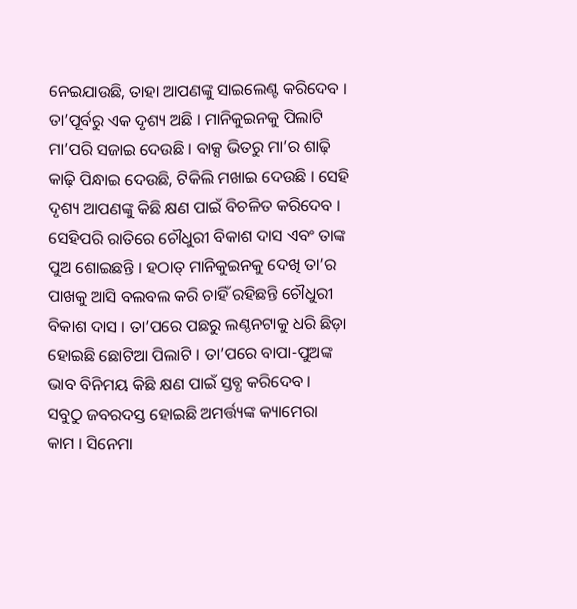ନେଇଯାଉଛି, ତାହା ଆପଣଙ୍କୁ ସାଇଲେଣ୍ଟ କରିଦେବ । ତା’ପୂର୍ବରୁ ଏକ ଦୃଶ୍ୟ ଅଛି । ମାନିକୁଇନକୁ ପିଲାଟି ମା’ପରି ସଜାଇ ଦେଉଛି । ବାକ୍ସ ଭିତରୁ ମା’ର ଶାଢ଼ି କାଢ଼ି ପିନ୍ଧାଇ ଦେଉଛି, ଟିକିଲି ମଖାଇ ଦେଉଛି । ସେହି ଦୃଶ୍ୟ ଆପଣଙ୍କୁ କିଛି କ୍ଷଣ ପାଇଁ ବିଚଳିତ କରିଦେବ । ସେହିପରି ରାତିରେ ଚୌଧୁରୀ ବିକାଶ ଦାସ ଏବଂ ତାଙ୍କ ପୁଅ ଶୋଇଛନ୍ତି । ହଠାତ୍ ମାନିକୁଇନକୁ ଦେଖି ତା’ର ପାଖକୁ ଆସି ବଲବଲ କରି ଚାହିଁ ରହିଛନ୍ତି ଚୌଧୁରୀ ବିକାଶ ଦାସ । ତା’ପରେ ପଛରୁ ଲଣ୍ଠନଟାକୁ ଧରି ଛିଡ଼ା ହୋଇଛି ଛୋଟିଆ ପିଲାଟି । ତା’ପରେ ବାପା-ପୁଅଙ୍କ ଭାବ ବିନିମୟ କିଛି କ୍ଷଣ ପାଇଁ ସ୍ତବ୍ଧ କରିଦେବ ।
ସବୁଠୁ ଜବରଦସ୍ତ ହୋଇଛି ଅମର୍ତ୍ତ୍ୟଙ୍କ କ୍ୟାମେରା କାମ । ସିନେମା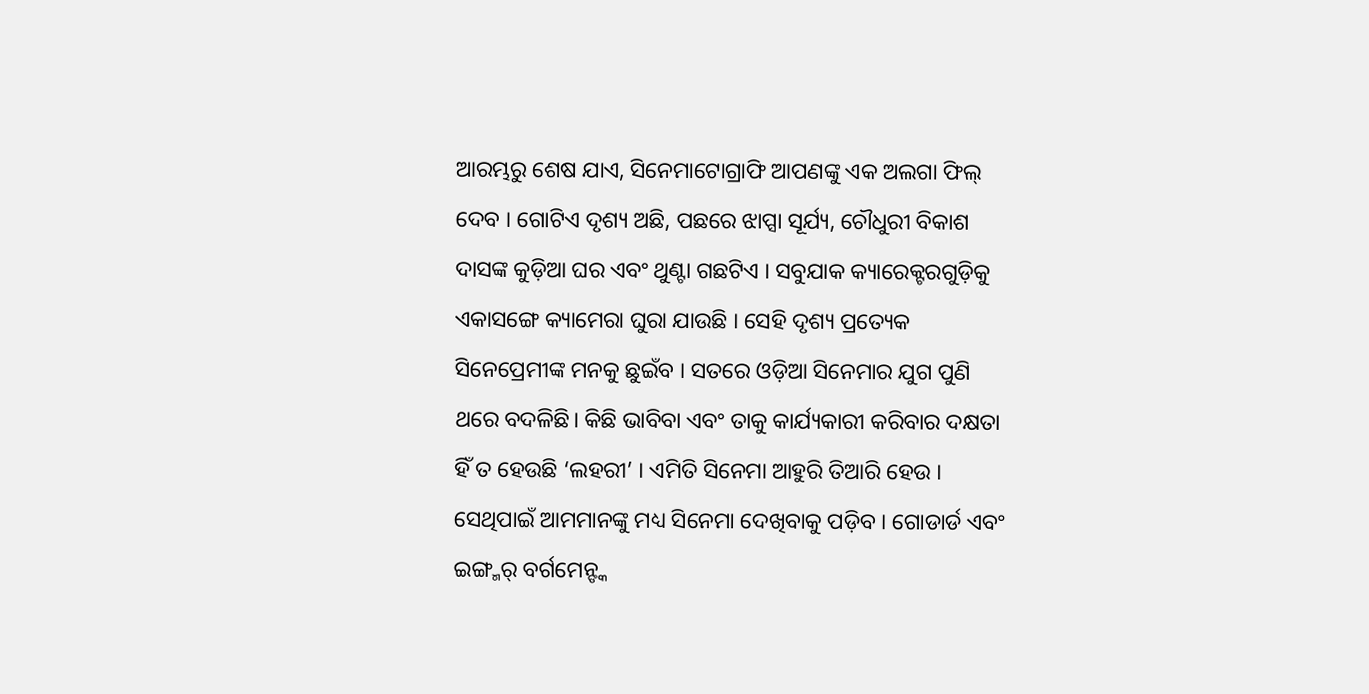ଆରମ୍ଭରୁ ଶେଷ ଯାଏ, ସିନେମାଟୋଗ୍ରାଫି ଆପଣଙ୍କୁ ଏକ ଅଲଗା ଫିଲ୍ ଦେବ । ଗୋଟିଏ ଦୃଶ୍ୟ ଅଛି, ପଛରେ ଝାପ୍ସା ସୂର୍ଯ୍ୟ, ଚୌଧୁରୀ ବିକାଶ ଦାସଙ୍କ କୁଡ଼ିଆ ଘର ଏବଂ ଥୁଣ୍ଟା ଗଛଟିଏ । ସବୁଯାକ କ୍ୟାରେକ୍ଟରଗୁଡ଼ିକୁ ଏକାସଙ୍ଗେ କ୍ୟାମେରା ଘୁରା ଯାଉଛି । ସେହି ଦୃଶ୍ୟ ପ୍ରତ୍ୟେକ ସିନେପ୍ରେମୀଙ୍କ ମନକୁ ଛୁଇଁବ । ସତରେ ଓଡ଼ିଆ ସିନେମାର ଯୁଗ ପୁଣି ଥରେ ବଦଳିଛି। କିଛି ଭାବିବା ଏବଂ ତାକୁ କାର୍ଯ୍ୟକାରୀ କରିବାର ଦକ୍ଷତା ହିଁ ତ ହେଉଛି ‘ଲହରୀ’ । ଏମିତି ସିନେମା ଆହୁରି ତିଆରି ହେଉ । ସେଥିପାଇଁ ଆମମାନଙ୍କୁ ମଧ୍ୟ ସିନେମା ଦେଖିବାକୁ ପଡ଼ିବ । ଗୋଡାର୍ଡ ଏବଂ ଇଙ୍ଗ୍ମର୍ ବର୍ଗମେନ୍ଙ୍କ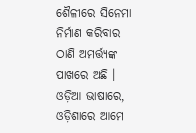ଶୈଳୀରେ ସିନେମା ନିର୍ମାଣ କରିବାର ଠାଣି ଅମର୍ତ୍ତ୍ୟଙ୍କ ପାଖରେ ଅଛି । ଓଡ଼ିଆ ଭାଷାରେ, ଓଡ଼ିଶାରେ ଆମେ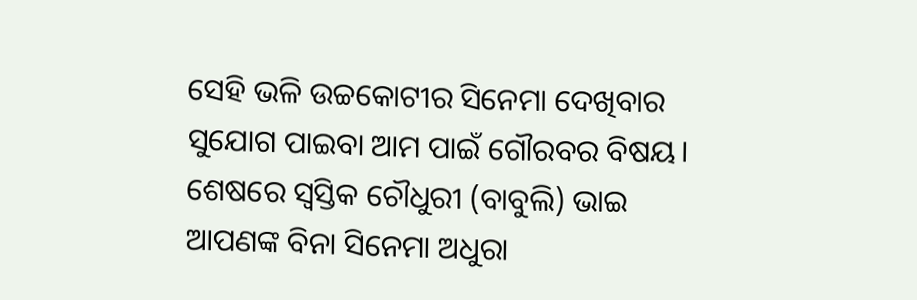ସେହି ଭଳି ଉଚ୍ଚକୋଟୀର ସିନେମା ଦେଖିବାର ସୁଯୋଗ ପାଇବା ଆମ ପାଇଁ ଗୌରବର ବିଷୟ। ଶେଷରେ ସ୍ବସ୍ତିକ ଚୌଧୁରୀ (ବାବୁଲି) ଭାଇ ଆପଣଙ୍କ ବିନା ସିନେମା ଅଧୁରା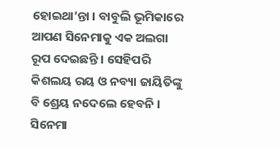ହୋଇଥା’ନ୍ତା । ବାବୁଲି ଭୂମିକାରେ ଆପଣ ସିନେମାକୁ ଏକ ଅଲଗା ରୂପ ଦେଇଛନ୍ତି । ସେହିପରି କିଶଲୟ ରୟ ଓ ନବ୍ୟା ଜାୟିତିଙ୍କୁ ବି ଶ୍ରେୟ ନଦେଲେ ହେବନି । ସିନେମା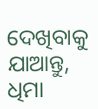ଦେଖିବାକୁ ଯାଆନ୍ତୁ, ଧିମା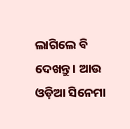ଲାଗିଲେ ବି ଦେଖନ୍ତୁ । ଆଉ ଓଡ଼ିଆ ସିନେମା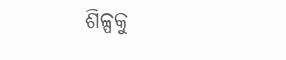ଶିଳ୍ପକୁ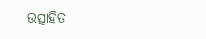ଉତ୍ସାହିତ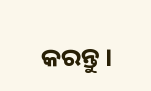କରନ୍ତୁ ।